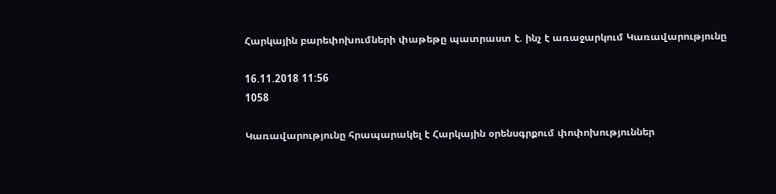Հարկային բարեփոխումների փաթեթը պատրաստ է. ինչ է առաջարկում Կառավարությունը

16.11.2018 11:56
1058

Կառավարությունը հրապարակել է Հարկային օրենսգրքում փոփոխություններ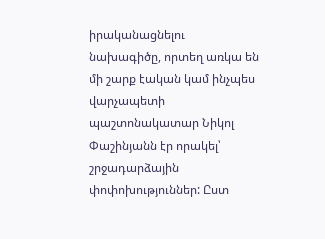իրականացնելու նախագիծը, որտեղ առկա են մի շարք էական կամ ինչպես վարչապետի պաշտոնակատար Նիկոլ Փաշինյանն էր որակել՝ շրջադարձային փոփոխություններ: Ըստ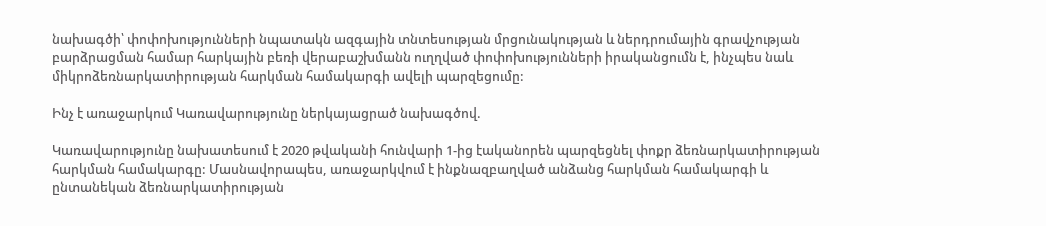նախագծի՝ փոփոխությունների նպատակն ազգային տնտեսության մրցունակության և ներդրումային գրավչության բարձրացման համար հարկային բեռի վերաբաշխմանն ուղղված փոփոխությունների իրականցումն է, ինչպես նաև միկրոձեռնարկատիրության հարկման համակարգի ավելի պարզեցումը:

Ինչ է առաջարկում Կառավարությունը ներկայացրած նախագծով.

Կառավարությունը նախատեսում է 2020 թվականի հունվարի 1-ից էականորեն պարզեցնել փոքր ձեռնարկատիրության հարկման համակարգը: Մասնավորապես, առաջարկվում է ինքնազբաղված անձանց հարկման համակարգի և ընտանեկան ձեռնարկատիրության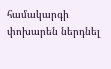համակարգի փոխարեն ներդնել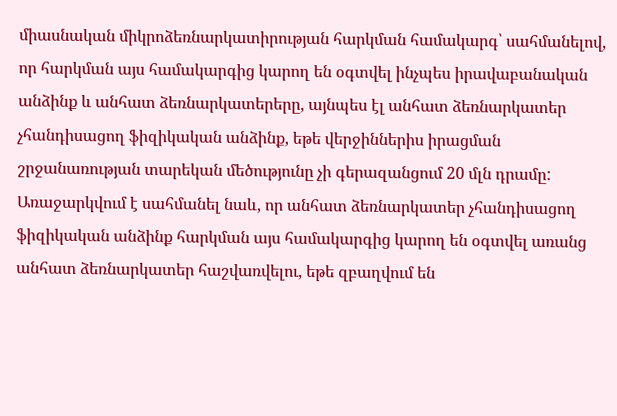միասնական միկրոձեռնարկատիրության հարկման համակարգ՝ սահմանելով, որ հարկման այս համակարգից կարող են օգտվել ինչպես իրավաբանական անձինք և անհատ ձեռնարկատերերը, այնպես էլ անհատ ձեռնարկատեր չհանդիսացող ֆիզիկական անձինք, եթե վերջիններիս իրացման շրջանառության տարեկան մեծությունը չի գերազանցում 20 մլն դրամը: Առաջարկվում է սահմանել նաև, որ անհատ ձեռնարկատեր չհանդիսացող ֆիզիկական անձինք հարկման այս համակարգից կարող են օգտվել առանց անհատ ձեռնարկատեր հաշվառվելու, եթե զբաղվում են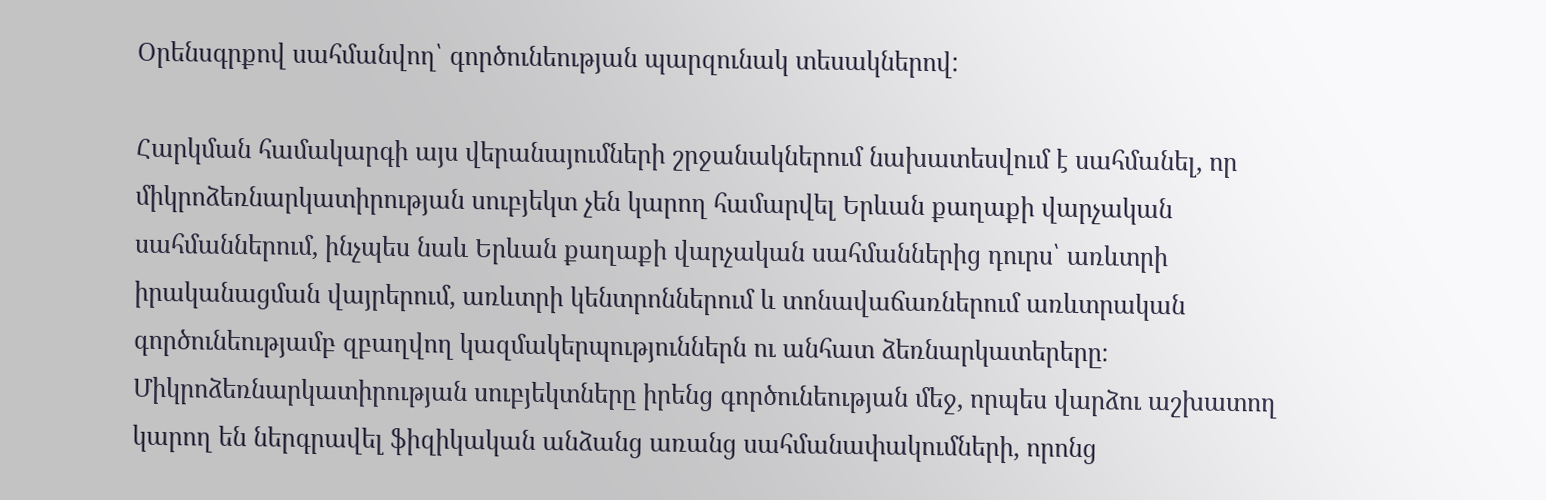Օրենսգրքով սահմանվող՝ գործունեության պարզունակ տեսակներով:

Հարկման համակարգի այս վերանայումների շրջանակներում նախատեսվում է սահմանել, որ միկրոձեռնարկատիրության սուբյեկտ չեն կարող համարվել Երևան քաղաքի վարչական սահմաններում, ինչպես նաև Երևան քաղաքի վարչական սահմաններից դուրս՝ առևտրի իրականացման վայրերում, առևտրի կենտրոններում և տոնավաճառներում առևտրական գործունեությամբ զբաղվող կազմակերպություններն ու անհատ ձեռնարկատերերը։ Միկրոձեռնարկատիրության սուբյեկտները իրենց գործունեության մեջ, որպես վարձու աշխատող կարող են ներգրավել ֆիզիկական անձանց առանց սահմանափակումների, որոնց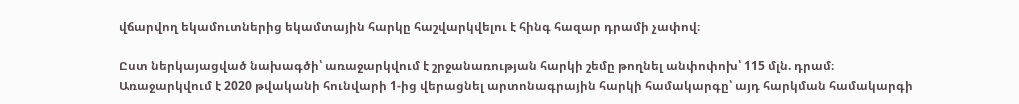վճարվող եկամուտներից եկամտային հարկը հաշվարկվելու է հինգ հազար դրամի չափով։

Ըստ ներկայացված նախագծի՝ առաջարկվում է շրջանառության հարկի շեմը թողնել անփոփոխ՝ 115 մլն. դրամ։ Առաջարկվում է 2020 թվականի հունվարի 1-ից վերացնել արտոնագրային հարկի համակարգը՝ այդ հարկման համակարգի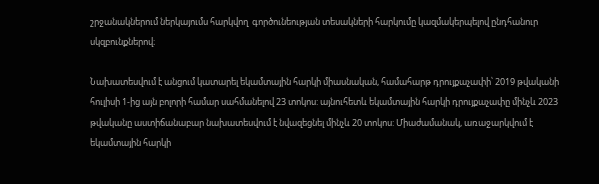շրջանակներում ներկայումս հարկվող  գործունեության տեսակների հարկումը կազմակերպելով ընդհանուր սկզբունքներով։

Նախատեսվում է անցում կատարել եկամտային հարկի միասնական, համահարթ դրույքաչափի՝ 2019 թվականի հուլիսի 1-ից այն բոլորի համար սահմանելով 23 տոկոս: այնուհետև եկամտային հարկի դրույքաչափը մինչև 2023 թվականը աստիճանաբար նախատեսվում է նվազեցնել մինչև 20 տոկոս: Միաժամանակ, առաջարկվում է եկամտային հարկի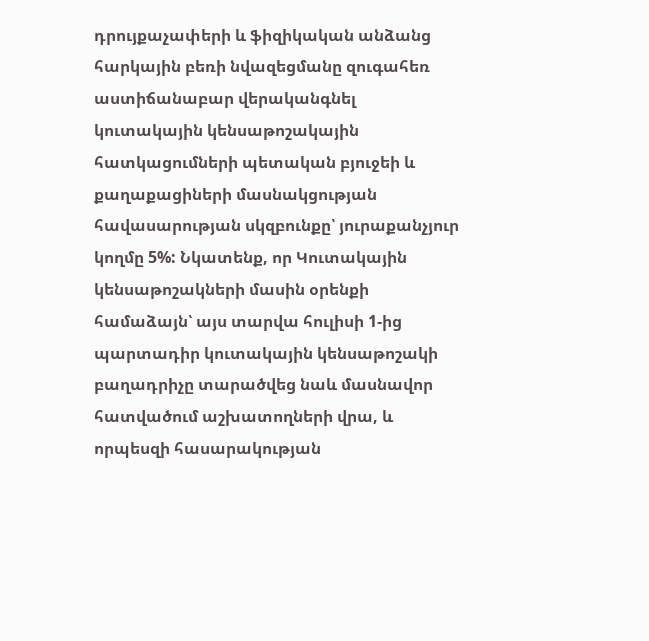դրույքաչափերի և ֆիզիկական անձանց հարկային բեռի նվազեցմանը զուգահեռ աստիճանաբար վերականգնել կուտակային կենսաթոշակային հատկացումների պետական բյուջեի և քաղաքացիների մասնակցության հավասարության սկզբունքը՝ յուրաքանչյուր կողմը 5%: Նկատենք, որ Կուտակային կենսաթոշակների մասին օրենքի համաձայն՝ այս տարվա հուլիսի 1-ից պարտադիր կուտակային կենսաթոշակի բաղադրիչը տարածվեց նաև մասնավոր հատվածում աշխատողների վրա, և որպեսզի հասարակության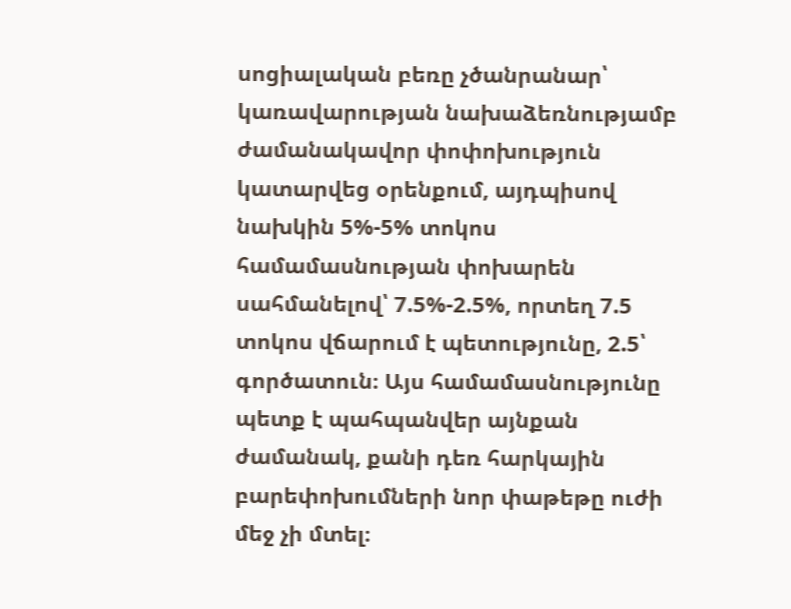սոցիալական բեռը չծանրանար՝ կառավարության նախաձեռնությամբ ժամանակավոր փոփոխություն կատարվեց օրենքում, այդպիսով նախկին 5%-5% տոկոս  համամասնության փոխարեն սահմանելով՝ 7.5%-2.5%, որտեղ 7.5 տոկոս վճարում է պետությունը, 2.5՝ գործատուն։ Այս համամասնությունը պետք է պահպանվեր այնքան ժամանակ, քանի դեռ հարկային բարեփոխումների նոր փաթեթը ուժի մեջ չի մտել։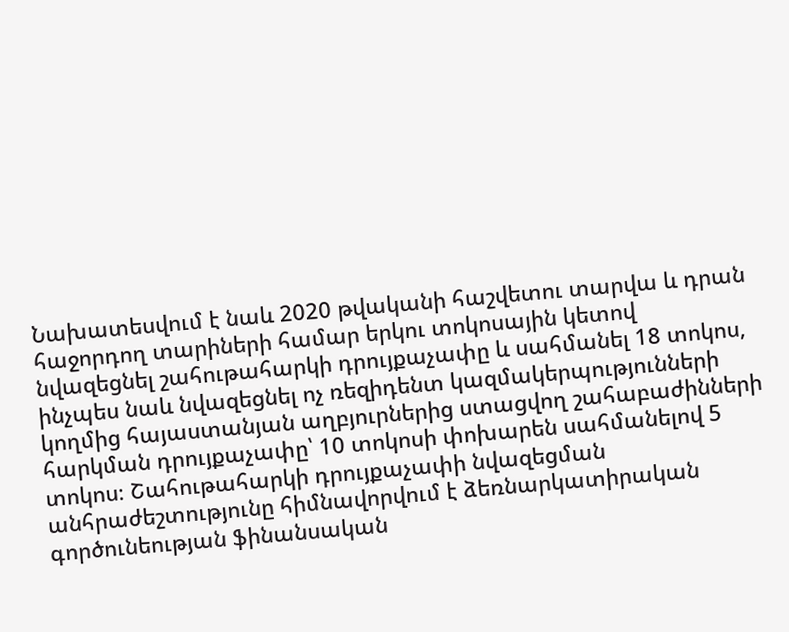Նախատեսվում է նաև 2020 թվականի հաշվետու տարվա և դրան հաջորդող տարիների համար երկու տոկոսային կետով նվազեցնել շահութահարկի դրույքաչափը և սահմանել 18 տոկոս, ինչպես նաև նվազեցնել ոչ ռեզիդենտ կազմակերպությունների կողմից հայաստանյան աղբյուրներից ստացվող շահաբաժինների հարկման դրույքաչափը՝ 10 տոկոսի փոխարեն սահմանելով 5 տոկոս։ Շահութահարկի դրույքաչափի նվազեցման անհրաժեշտությունը հիմնավորվում է ձեռնարկատիրական գործունեության ֆինանսական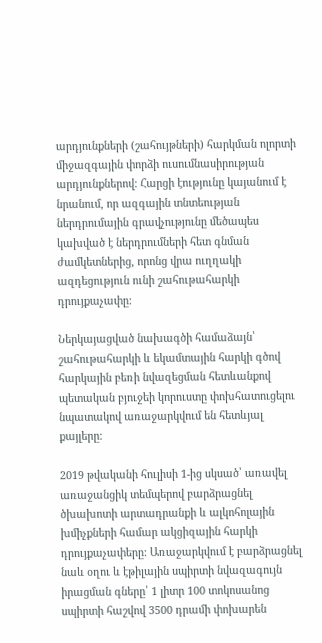արդյունքների (շահույթների) հարկման ոլորտի միջազգային փորձի ուսումնասիրության արդյունքներով: Հարցի էությունը կայանում է նրանում, որ ազգային տնտեության ներդրումային գրավչությունը մեծապես կախված է ներդրումների հետ գնման ժամկետներից, որոնց վրա ուղղակի ազդեցություն ունի շահութահարկի դրույքաչափը:

Ներկայացված նախագծի համաձայն՝ շահութահարկի և եկամտային հարկի գծով հարկային բեռի նվազեցման հետևանքով պետական բյուջեի կորուստը փոխհատուցելու նպատակով առաջարկվում են հետևյալ քայլերը:

2019 թվականի հուլիսի 1-ից սկսած՝ առավել առաջանցիկ տեմպերով բարձրացնել ծխախոտի արտադրանքի և ալկոհոլային խմիչքների համար ակցիզային հարկի դրույքաչափերը: Առաջարկվում է բարձրացնել նաև օղու և էթիլային սպիրտի նվազագույն իրացման գները՝ 1 լիտր 100 տոկոսանոց սպիրտի հաշվով 3500 դրամի փոխարեն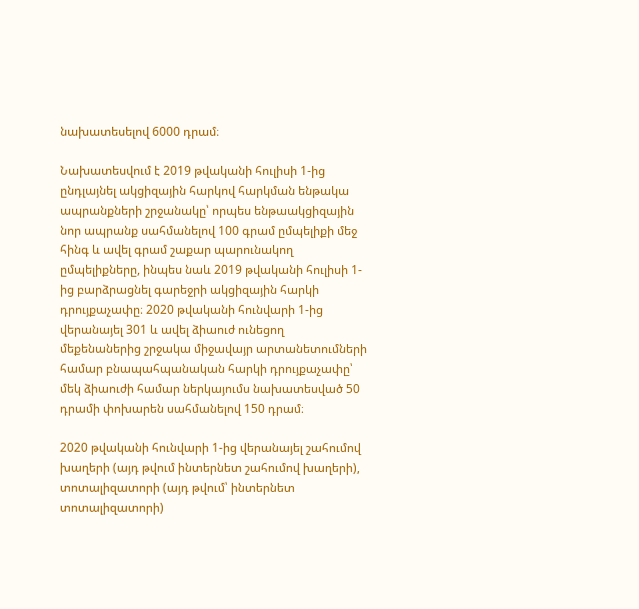նախատեսելով 6000 դրամ։

Նախատեսվում է 2019 թվականի հուլիսի 1-ից ընդլայնել ակցիզային հարկով հարկման ենթակա ապրանքների շրջանակը՝ որպես ենթաակցիզային նոր ապրանք սահմանելով 100 գրամ ըմպելիքի մեջ հինգ և ավել գրամ շաքար պարունակող ըմպելիքները, ինպես նաև 2019 թվականի հուլիսի 1-ից բարձրացնել գարեջրի ակցիզային հարկի դրույքաչափը։ 2020 թվականի հունվարի 1-ից վերանայել 301 և ավել ձիաուժ ունեցող մեքենաներից շրջակա միջավայր արտանետումների համար բնապահպանական հարկի դրույքաչափը՝ մեկ ձիաուժի համար ներկայումս նախատեսված 50 դրամի փոխարեն սահմանելով 150 դրամ։

2020 թվականի հունվարի 1-ից վերանայել շահումով խաղերի (այդ թվում ինտերնետ շահումով խաղերի), տոտալիզատորի (այդ թվում՝ ինտերնետ տոտալիզատորի)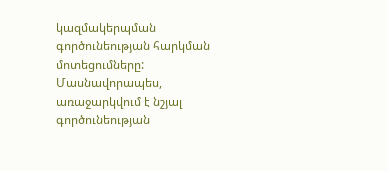կազմակերպման գործունեության հարկման մոտեցումները: Մասնավորապես, առաջարկվում է նշյալ գործունեության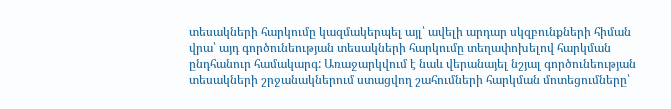տեսակների հարկումը կազմակերպել այլ՝ ավելի արդար սկզբունքների հիման վրա՝ այդ գործունեության տեսակների հարկումը տեղափոխելով հարկման ընդհանուր համակարգ: Առաջարկվում է նաև վերանայել նշյալ գործունեության տեսակների շրջանակներում ստացվող շահումների հարկման մոտեցումները՝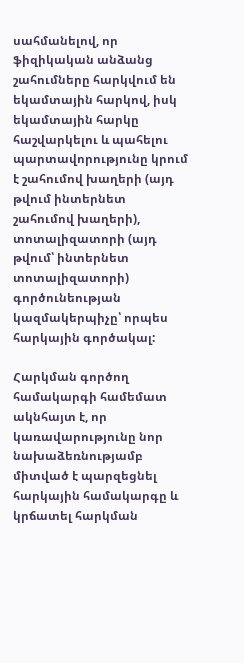սահմանելով, որ ֆիզիկական անձանց շահումները հարկվում են եկամտային հարկով, իսկ եկամտային հարկը հաշվարկելու և պահելու պարտավորությունը կրում է շահումով խաղերի (այդ թվում ինտերնետ շահումով խաղերի), տոտալիզատորի (այդ թվում՝ ինտերնետ տոտալիզատորի) գործունեության կազմակերպիչը՝ որպես հարկային գործակալ:

Հարկման գործող համակարգի համեմատ ակնհայտ է, որ կառավարությունը նոր նախաձեռնությամբ միտված է պարզեցնել հարկային համակարգը և կրճատել հարկման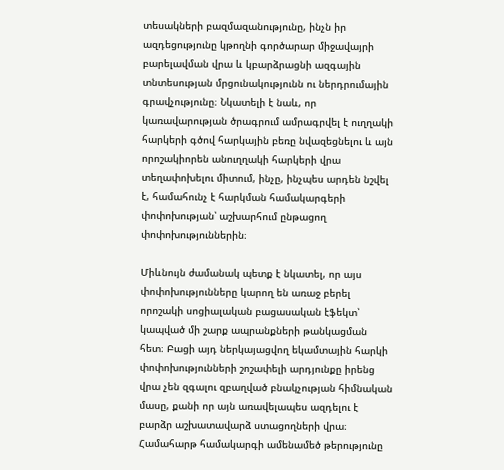տեսակների բազմազանությունը, ինչն իր ազդեցությունը կթողնի գործարար միջավայրի բարելավման վրա և կբարձրացնի ազգային տնտեսության մրցունակությունն ու ներդրումային գրավչությունը։ Նկատելի է նաև, որ կառավարության ծրագրում ամրագրվել է ուղղակի հարկերի գծով հարկային բեռը նվազեցնելու և այն որոշակիորեն անուղղակի հարկերի վրա տեղափոխելու միտում, ինչը, ինչպես արդեն նշվել է, համահունչ է հարկման համակարգերի փոփոխության՝ աշխարհում ընթացող փոփոխություններին։

Միևնույն ժամանակ պետք է նկատել, որ այս փոփոխությունները կարող են առաջ բերել որոշակի սոցիալական բացասական էֆեկտ՝ կապված մի շարք ապրանքների թանկացման հետ։ Բացի այդ ներկայացվող եկամտային հարկի փոփոխությունների շոշափելի արդյունքը իրենց վրա չեն զգալու զբաղված բնակչության հիմնական մասը, քանի որ այն առավելապես ազդելու է բարձր աշխատավարձ ստացողների վրա։ Համահարթ համակարգի ամենամեծ թերությունը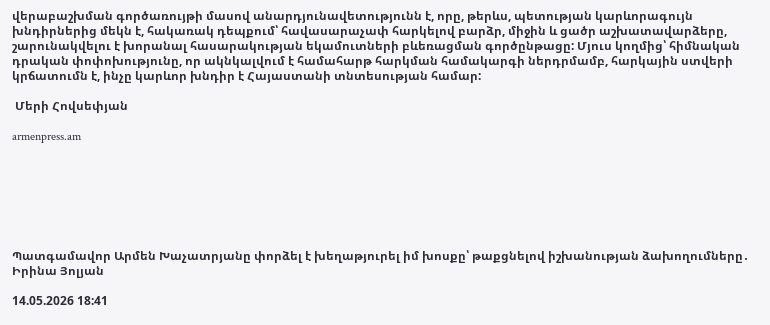վերաբաշխման գործառույթի մասով անարդյունավետությունն է, որը, թերևս, պետության կարևորագույն խնդիրներից մեկն է, հակառակ դեպքում՝ հավասարաչափ հարկելով բարձր, միջին և ցածր աշխատավարձերը, շարունակվելու է խորանալ հասարակության եկամուտների բևեռացման գործընթացը: Մյուս կողմից՝ հիմնական դրական փոփոխությունը, որ ակնկալվում է համահարթ հարկման համակարգի ներդրմամբ, հարկային ստվերի կրճատումն է, ինչը կարևոր խնդիր է Հայաստանի տնտեսության համար:

 Մերի Հովսեփյան

armenpress.am







Պատգամավոր Արմեն Խաչատրյանը փորձել է խեղաթյուրել իմ խոսքը՝ թաքցնելով իշխանության ձախողումները․ Իրինա Յոլյան

14.05.2026 18:41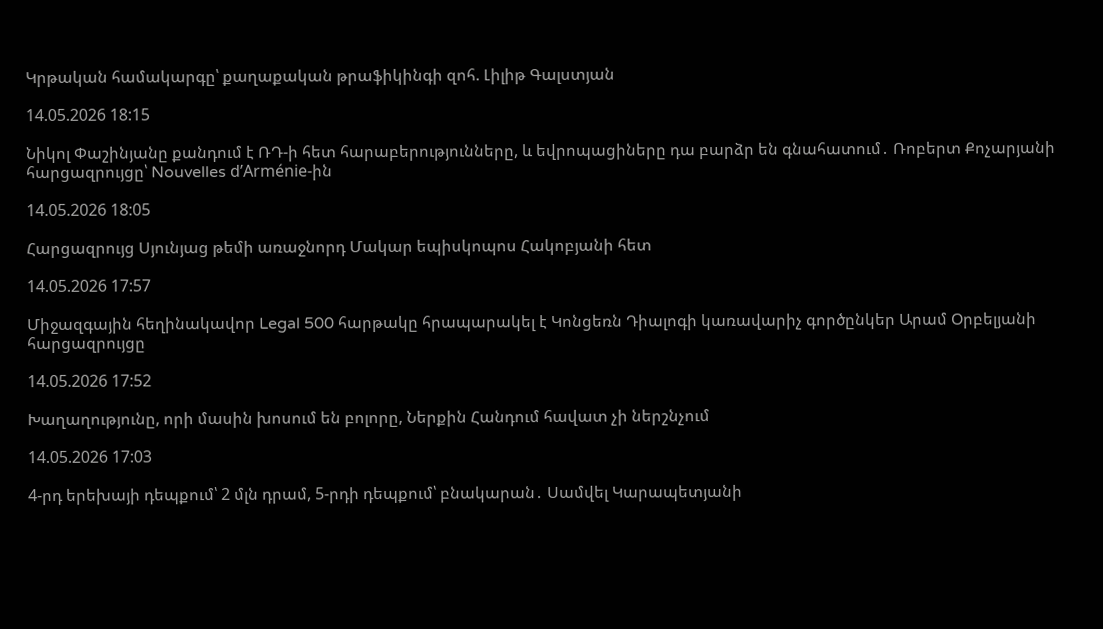Կրթական համակարգը՝ քաղաքական թրաֆիկինգի զոհ. Լիլիթ Գալստյան

14.05.2026 18:15

Նիկոլ Փաշինյանը քանդում է ՌԴ-ի հետ հարաբերությունները, և եվրոպացիները դա բարձր են գնահատում․ Ռոբերտ Քոչարյանի հարցազրույցը՝ Nouvelles d’Arménie-ին

14.05.2026 18:05

Հարցազրույց Սյունյաց թեմի առաջնորդ Մակար եպիսկոպոս Հակոբյանի հետ

14.05.2026 17:57

Միջազգային հեղինակավոր Legal 500 հարթակը հրապարակել է Կոնցեռն Դիալոգի կառավարիչ գործընկեր Արամ Օրբելյանի հարցազրույցը

14.05.2026 17:52

Խաղաղությունը, որի մասին խոսում են բոլորը, Ներքին Հանդում հավատ չի ներշնչում

14.05.2026 17:03

4-րդ երեխայի դեպքում՝ 2 մլն դրամ, 5-րդի դեպքում՝ բնակարան․ Սամվել Կարապետյանի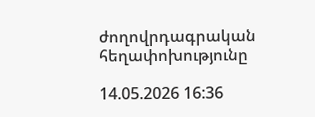ժողովրդագրական հեղափոխությունը

14.05.2026 16:36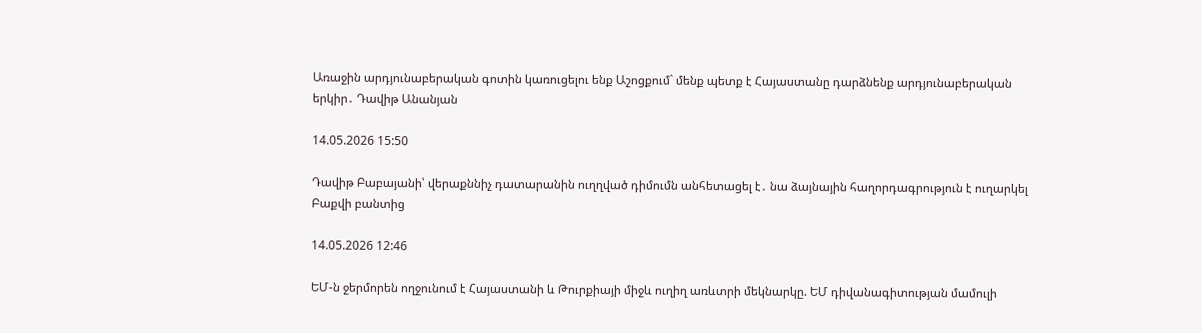Առաջին արդյունաբերական գոտին կառուցելու ենք Աշոցքում` մենք պետք է Հայաստանը դարձնենք արդյունաբերական երկիր․ Դավիթ Անանյան

14.05.2026 15:50

Դավիթ Բաբայանի՝ վերաքննիչ դատարանին ուղղված դիմումն անհետացել է․ նա ձայնային հաղորդագրություն է ուղարկել Բաքվի բանտից

14.05.2026 12:46

ԵՄ-ն ջերմորեն ողջունում է Հայաստանի և Թուրքիայի միջև ուղիղ առևտրի մեկնարկը. ԵՄ դիվանագիտության մամուլի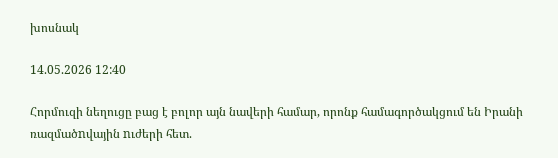խոսնակ

14.05.2026 12:40

Հորմուզի նեղուցը բաց է բոլոր այն նավերի համար, որոնք համագործակցում են Իրանի ռազմածnվային nւժերի հետ.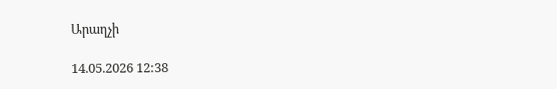Արաղչի

14.05.2026 12:38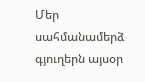Մեր սահմանամերձ գյուղերն այսօր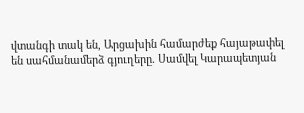վտանգի տակ են, Արցախին համարժեք հայաթափել են սահմանամերձ գյուղերը. Սամվել Կարապետյան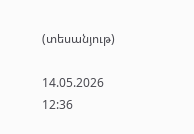(տեսանյութ)

14.05.2026 12:36